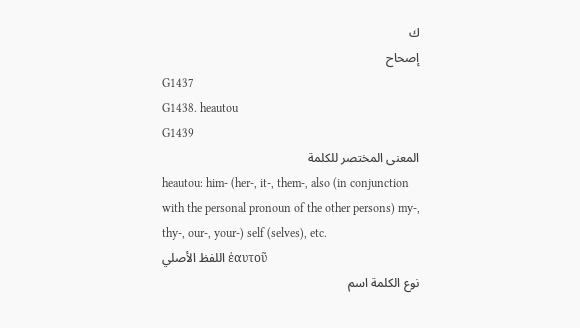ك
إصحاح
G1437
G1438. heautou
G1439
المعنى المختصر للكلمة
heautou: him- (her-, it-, them-, also (in conjunction with the personal pronoun of the other persons) my-, thy-, our-, your-) self (selves), etc.
اللفظ الأصلي ἑαυτοῦ
نوع الكلمة اسم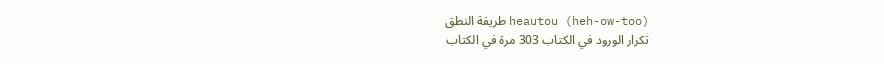طريقة النطق heautou (heh-ow-too)
تكرار الورود في الكتاب 303 مرة في الكتاب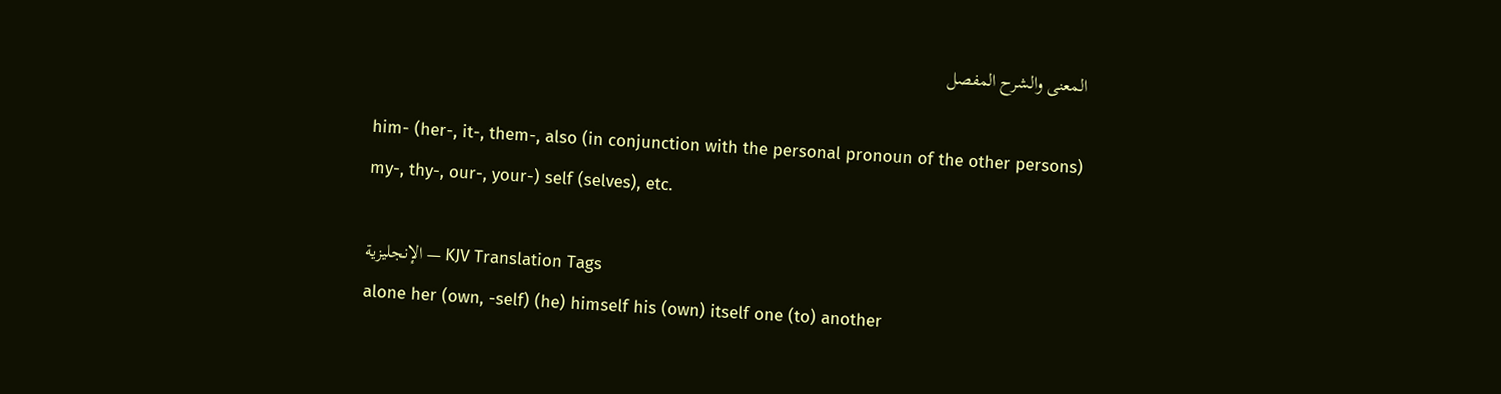المعنى والشرح المفصل

him- (her-, it-, them-, also (in conjunction with the personal pronoun of the other persons) my-, thy-, our-, your-) self (selves), etc.

الإنجليزية — KJV Translation Tags
alone her (own, -self) (he) himself his (own) itself one (to) another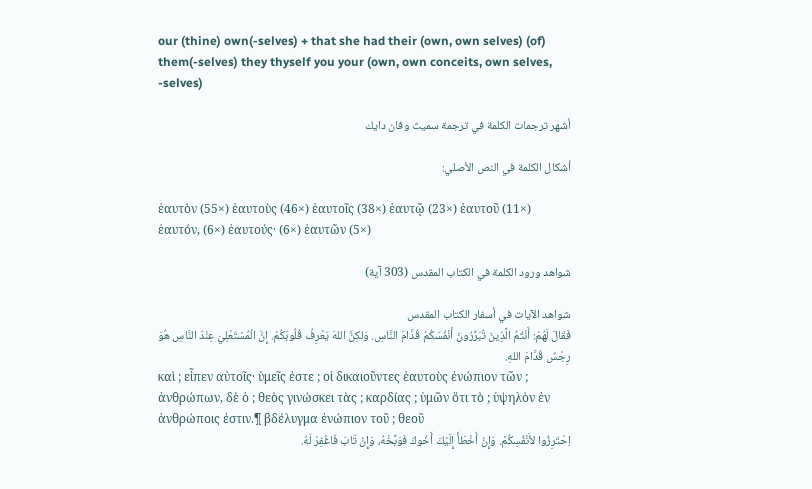our (thine) own(-selves) + that she had their (own, own selves) (of) them(-selves) they thyself you your (own, own conceits, own selves, -selves)

أشهر ترجمات الكلمة في ترجمة سميث وفان دايك

أشكال الكلمة في النص الأصلي:

ἑαυτὸν (55×) ἑαυτοὺς (46×) ἑαυτοῖς (38×) ἑαυτῷ (23×) ἑαυτοῦ (11×) ἑαυτόν, (6×) ἑαυτούς· (6×) ἑαυτῶν (5×)

شواهد ورود الكلمة في الكتاب المقدس (303 آية)

شواهد الآيات في أسفار الكتاب المقدس
فَقَالَ لَهُمْ: أَنْتُمُ الَّذِينَ تُبَرِّرُونَ أَنْفُسَكُمْ قُدَّامَ النَّاسِ. وَلكِنَّ اللهَ يَعْرِفُ قُلُوبَكُمْ. إِنَّ الْمُسْتَعْلِيَ عِنْدَ النَّاسِ هُوَ رِجْسٌ قُدَّامَ اللهِ.
καὶ ; εἶπεν αὐτοῖς· ὑμεῖς ἐστε ; οἱ δικαιοῦντες ἑαυτοὺς ἐνώπιον τῶν ; ἀνθρώπων, δὲ ὁ ; θεὸς γινώσκει τὰς ; καρδίας ; ὑμῶν ὅτι τὸ ; ὑψηλὸν ἐν ἀνθρώποις ἐστιν.¶ βδέλυγμα ἐνώπιον τοῦ ; θεοῦ
اِحْتَرِزُوا لأَنْفُسِكُمْ. وَإِنْ أَخْطَأَ إِلَيْكَ أَخُوكَ فَوَبِّخْهُ، وَإِنْ تَابَ فَاغْفِرْ لَهُ.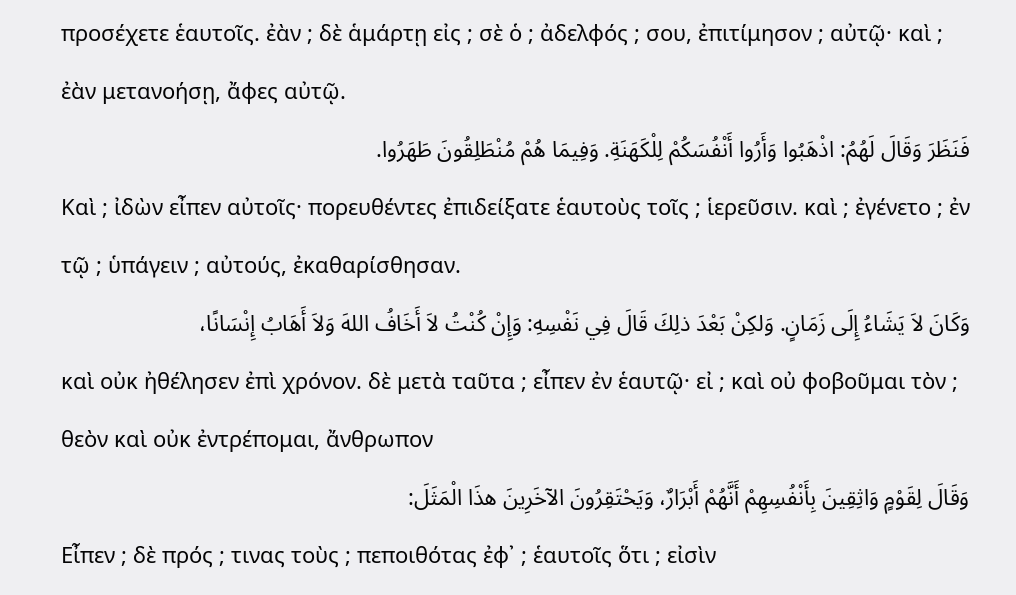προσέχετε ἑαυτοῖς. ἐὰν ; δὲ ἁμάρτῃ εἰς ; σὲ ὁ ; ἀδελφός ; σου, ἐπιτίμησον ; αὐτῷ· καὶ ; ἐὰν μετανοήσῃ, ἄφες αὐτῷ.
فَنَظَرَ وَقَالَ لَهُمُ: اذْهَبُوا وَأَرُوا أَنْفُسَكُمْ لِلْكَهَنَةِ. وَفِيمَا هُمْ مُنْطَلِقُونَ طَهَرُوا.
Καὶ ; ἰδὼν εἶπεν αὐτοῖς· πορευθέντες ἐπιδείξατε ἑαυτοὺς τοῖς ; ἱερεῦσιν. καὶ ; ἐγένετο ; ἐν τῷ ; ὑπάγειν ; αὐτούς, ἐκαθαρίσθησαν.
وَكَانَ لاَ يَشَاءُ إِلَى زَمَانٍ. وَلكِنْ بَعْدَ ذلِكَ قَالَ فِي نَفْسِهِ: وَإِنْ كُنْتُ لاَ أَخَافُ اللهَ وَلاَ أَهَابُ إِنْسَانًا،
καὶ οὐκ ἠθέλησεν ἐπὶ χρόνον. δὲ μετὰ ταῦτα ; εἶπεν ἐν ἑαυτῷ· εἰ ; καὶ οὐ φοβοῦμαι τὸν ; θεὸν καὶ οὐκ ἐντρέπομαι, ἄνθρωπον
وَقَالَ لِقَوْمٍ وَاثِقِينَ بِأَنْفُسِهِمْ أَنَّهُمْ أَبْرَارٌ، وَيَحْتَقِرُونَ الآخَرِينَ هذَا الْمَثَلَ:
Εἶπεν ; δὲ πρός ; τινας τοὺς ; πεποιθότας ἐφ᾽ ; ἑαυτοῖς ὅτι ; εἰσὶν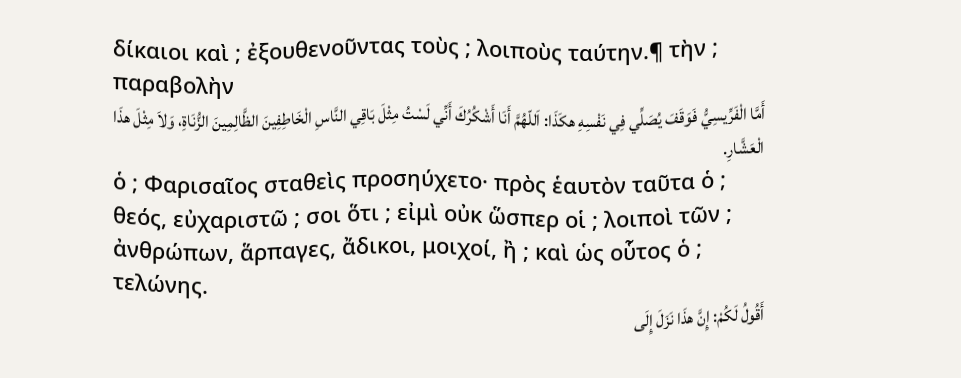δίκαιοι καὶ ; ἐξουθενοῦντας τοὺς ; λοιποὺς ταύτην.¶ τὴν ; παραβολὴν
أَمَّا الْفَرِّيسِيُّ فَوَقَفَ يُصَلِّي فِي نَفْسِهِ هكَذَا: اَللّهُمَّ أَنَا أَشْكُرُكَ أَنِّي لَسْتُ مِثْلَ بَاقِي النَّاسِ الْخَاطِفِينَ الظَّالِمِينَ الزُّنَاةِ، وَلاَ مِثْلَ هذَا الْعَشَّارِ.
ὁ ; Φαρισαῖος σταθεὶς προσηύχετο· πρὸς ἑαυτὸν ταῦτα ὁ ; θεός, εὐχαριστῶ ; σοι ὅτι ; εἰμὶ οὐκ ὥσπερ οἱ ; λοιποὶ τῶν ; ἀνθρώπων, ἅρπαγες, ἄδικοι, μοιχοί, ἢ ; καὶ ὡς οὗτος ὁ ; τελώνης.
أَقُولُ لَكُمْ: إِنَّ هذَا نَزَلَ إِلَى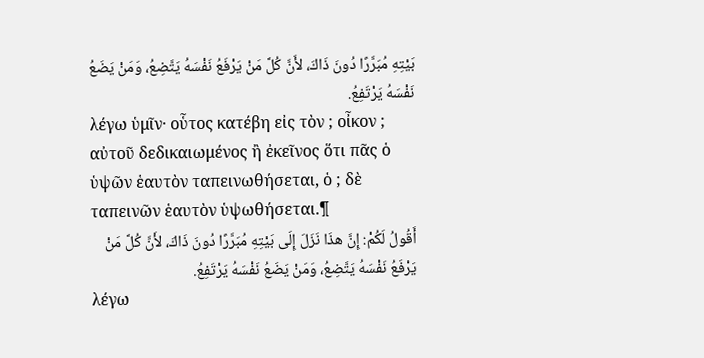بَيْتِهِ مُبَرَّرًا دُونَ ذَاكَ، لأَنَّ كُلَّ مَنْ يَرْفَعُ نَفْسَهُ يَتَّضِعُ، وَمَنْ يَضَعُ نَفْسَهُ يَرْتَفِعُ.
λέγω ὑμῖν· οὗτος κατέβη εἰς τὸν ; οἶκον ; αὐτοῦ δεδικαιωμένος ἢ ἐκεῖνος ὅτι πᾶς ὁ ὑψῶν ἑαυτὸν ταπεινωθήσεται, ὁ ; δὲ ταπεινῶν ἑαυτὸν ὑψωθήσεται.¶
أَقُولُ لَكُمْ: إِنَّ هذَا نَزَلَ إِلَى بَيْتِهِ مُبَرَّرًا دُونَ ذَاكَ، لأَنَّ كُلَّ مَنْ يَرْفَعُ نَفْسَهُ يَتَّضِعُ، وَمَنْ يَضَعُ نَفْسَهُ يَرْتَفِعُ.
λέγω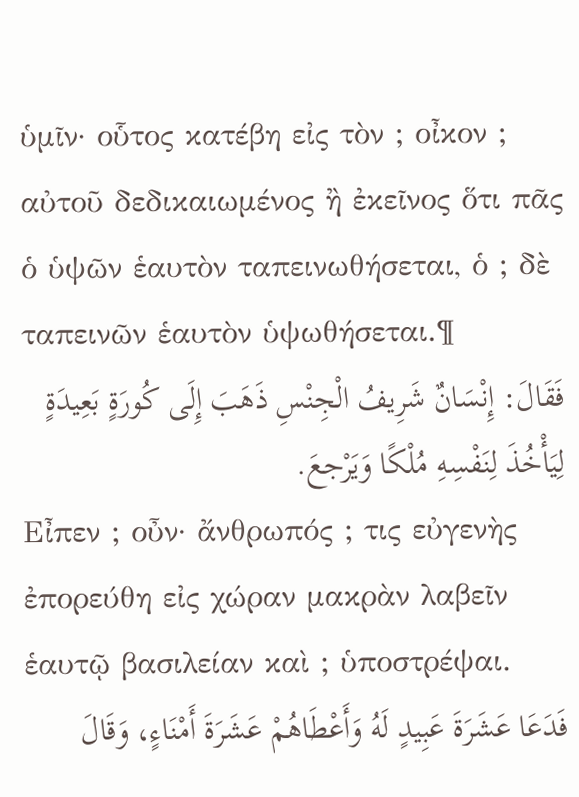ὑμῖν· οὗτος κατέβη εἰς τὸν ; οἶκον ; αὐτοῦ δεδικαιωμένος ἢ ἐκεῖνος ὅτι πᾶς ὁ ὑψῶν ἑαυτὸν ταπεινωθήσεται, ὁ ; δὲ ταπεινῶν ἑαυτὸν ὑψωθήσεται.¶
فَقَالَ: إِنْسَانٌ شَرِيفُ الْجِنْسِ ذَهَبَ إِلَى كُورَةٍ بَعِيدَةٍ لِيَأْخُذَ لِنَفْسِهِ مُلْكًا وَيَرْجعَ.
Εἶπεν ; οὖν· ἄνθρωπός ; τις εὐγενὴς ἐπορεύθη εἰς χώραν μακρὰν λαβεῖν ἑαυτῷ βασιλείαν καὶ ; ὑποστρέψαι.
فَدَعَا عَشَرَةَ عَبِيدٍ لَهُ وَأَعْطَاهُمْ عَشَرَةَ أَمْنَاءٍ، وَقَالَ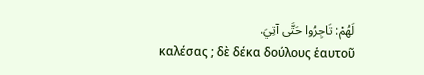لَهُمْ: تَاجِرُوا حَتَّى آتِيَ.
καλέσας ; δὲ δέκα δούλους ἑαυτοῦ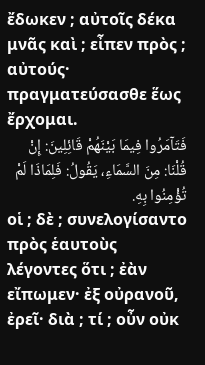ἔδωκεν ; αὐτοῖς δέκα μνᾶς καὶ ; εἶπεν πρὸς ; αὐτούς· πραγματεύσασθε ἕως ἔρχομαι.
فَتَآمَرُوا فِيمَا بَيْنَهُمْ قَائِلِينَ: إِنْ قُلْنَا: مِنَ السَّمَاءِ، يَقُولُ: فَلِمَاذَا لَمْ تُؤْمِنُوا بِهِ.
οἱ ; δὲ ; συνελογίσαντο πρὸς ἑαυτοὺς λέγοντες ὅτι ; ἐὰν εἴπωμεν· ἐξ οὐρανοῦ, ἐρεῖ· διὰ ; τί ; οὖν οὐκ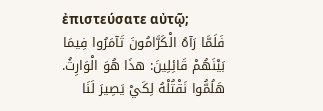ἐπιστεύσατε αὐτῷ;
فَلَمَّا رَآهُ الْكَرَّامُونَ تَآمَرُوا فِيمَا بَيْنَهُمْ قَائِلِينَ: هذَا هُوَ الْوَارِثُ. هَلُمُّوا نَقْتُلْهُ لِكَيْ يَصِيرَ لَنَا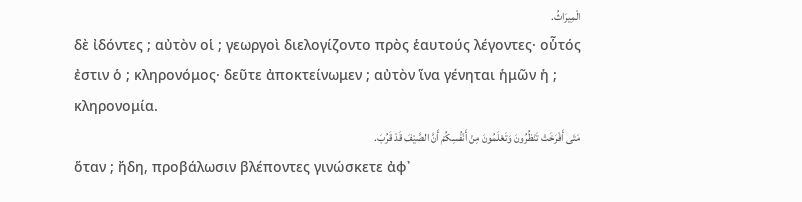الْمِيرَاثُ.
δὲ ἰδόντες ; αὐτὸν οἱ ; γεωργοὶ διελογίζοντο πρὸς ἑαυτούς λέγοντες· οὗτός ἐστιν ὁ ; κληρονόμος· δεῦτε ἀποκτείνωμεν ; αὐτὸν ἵνα γένηται ἡμῶν ἡ ; κληρονομία.
مَتَى أَفْرَخَتْ تَنْظُرُونَ وَتَعْلَمُونَ مِنْ أَنْفُسِكُمْ أَنَّ الصَّيْفَ قَدْ قَرُبَ.
ὅταν ; ἤδη, προβάλωσιν βλέποντες γινώσκετε ἀφ᾽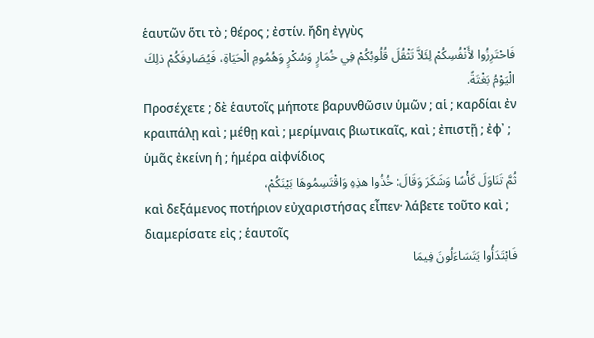ἑαυτῶν ὅτι τὸ ; θέρος ; ἐστίν. ἤδη ἐγγὺς
فَاحْتَرِزُوا لأَنْفُسِكُمْ لِئَلاَّ تَثْقُلَ قُلُوبُكُمْ فِي خُمَارٍ وَسُكْرٍ وَهُمُومِ الْحَيَاةِ، فَيُصَادِفَكُمْ ذلِكَ الْيَوْمُ بَغْتَةً.
Προσέχετε ; δὲ ἑαυτοῖς μήποτε βαρυνθῶσιν ὑμῶν ; αἱ ; καρδίαι ἐν κραιπάλῃ καὶ ; μέθῃ καὶ ; μερίμναις βιωτικαῖς, καὶ ; ἐπιστῇ ; ἐφ᾽ ; ὑμᾶς ἐκείνη ἡ ; ἡμέρα αἰφνίδιος
ثُمَّ تَنَاوَلَ كَأْسًا وَشَكَرَ وَقَالَ: خُذُوا هذِهِ وَاقْتَسِمُوهَا بَيْنَكُمْ،
καὶ δεξάμενος ποτήριον εὐχαριστήσας εἶπεν· λάβετε τοῦτο καὶ ; διαμερίσατε εἰς ; ἑαυτοῖς
فَابْتَدَأُوا يَتَسَاءَلُونَ فِيمَا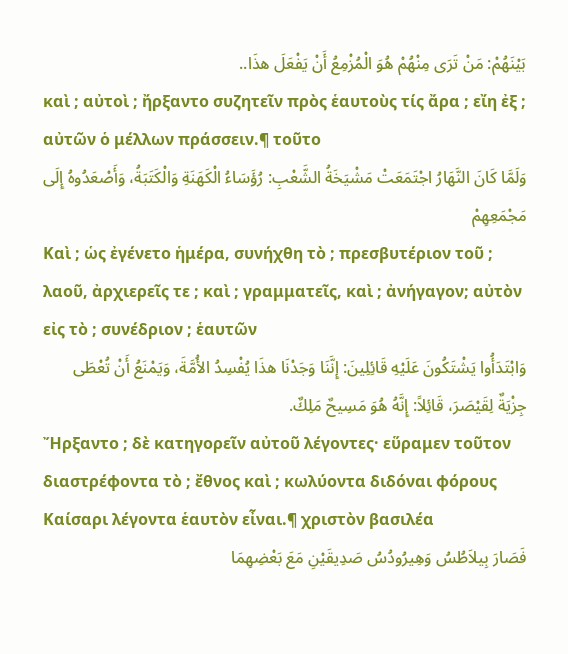بَيْنَهُمْ: مَنْ تَرَى مِنْهُمْ هُوَ الْمُزْمِعُ أَنْ يَفْعَلَ هذَا..
καὶ ; αὐτοὶ ; ἤρξαντο συζητεῖν πρὸς ἑαυτοὺς τίς ἄρα ; εἴη ἐξ ; αὐτῶν ὁ μέλλων πράσσειν.¶ τοῦτο
وَلَمَّا كَانَ النَّهَارُ اجْتَمَعَتْ مَشْيَخَةُ الشَّعْبِ: رُؤَسَاءُ الْكَهَنَةِ وَالْكَتَبَةُ، وَأَصْعَدُوهُ إِلَى مَجْمَعِهِمْ
Καὶ ; ὡς ἐγένετο ἡμέρα, συνήχθη τὸ ; πρεσβυτέριον τοῦ ; λαοῦ, ἀρχιερεῖς τε ; καὶ ; γραμματεῖς, καὶ ; ἀνήγαγον; αὐτὸν εἰς τὸ ; συνέδριον ; ἑαυτῶν
وَابْتَدَأُوا يَشْتَكُونَ عَلَيْهِ قَائِلِينَ: إِنَّنَا وَجَدْنَا هذَا يُفْسِدُ الأُمَّةَ، وَيَمْنَعُ أَنْ تُعْطَى جِزْيَةٌ لِقَيْصَرَ، قَائِلاً: إِنَّهُ هُوَ مَسِيحٌ مَلِكٌ.
Ἤρξαντο ; δὲ κατηγορεῖν αὐτοῦ λέγοντες· εὕραμεν τοῦτον διαστρέφοντα τὸ ; ἔθνος καὶ ; κωλύοντα διδόναι φόρους Καίσαρι λέγοντα ἑαυτὸν εἶναι.¶ χριστὸν βασιλέα
فَصَارَ بِيلاَطُسُ وَهِيرُودُسُ صَدِيقَيْنِ مَعَ بَعْضِهِمَا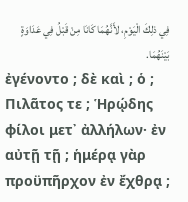فِي ذلِكَ الْيَوْمِ، لأَنَّهُمَا كَانَا مِنْ قَبْلُ فِي عَدَاوَةٍ بَيْنَهُمَا.
ἐγένοντο ; δὲ καὶ ; ὁ ; Πιλᾶτος τε ; Ἡρῴδης φίλοι μετ᾽ ἀλλήλων· ἐν αὐτῇ τῇ ; ἡμέρᾳ γὰρ προϋπῆρχον ἐν ἔχθρᾳ ;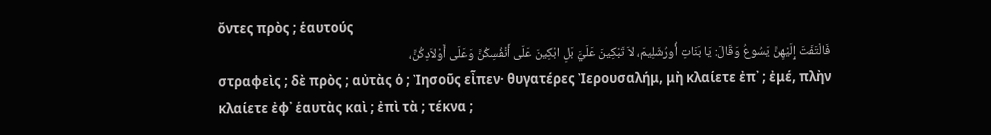ὄντες πρὸς ; ἑαυτούς
فَالْتَفَتَ إِلَيْهِنَّ يَسُوعُ وَقَالَ: يَا بَنَاتِ أُورُشَلِيمَ، لاَ تَبْكِينَ عَلَيَّ بَلِ ابْكِينَ عَلَى أَنْفُسِكُنَّ وَعَلَى أَوْلاَدِكُنَّ،
στραφεὶς ; δὲ πρὸς ; αὐτὰς ὁ ; Ἰησοῦς εἶπεν· θυγατέρες Ἰερουσαλήμ, μὴ κλαίετε ἐπ᾽ ; ἐμέ, πλὴν κλαίετε ἐφ᾽ ἑαυτὰς καὶ ; ἐπὶ τὰ ; τέκνα ;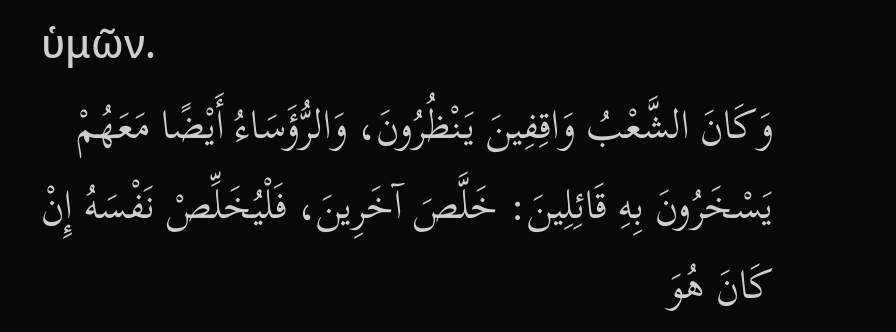ὑμῶν.
وَكَانَ الشَّعْبُ وَاقِفِينَ يَنْظُرُونَ، وَالرُّؤَسَاءُ أَيْضًا مَعَهُمْ يَسْخَرُونَ بِهِ قَائِلِينَ: خَلَّصَ آخَرِينَ، فَلْيُخَلِّصْ نَفْسَهُ إِنْ كَانَ هُوَ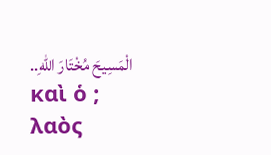الْمَسِيحَ مُخْتَارَ اللهِ..
καὶ ὁ ; λαὸς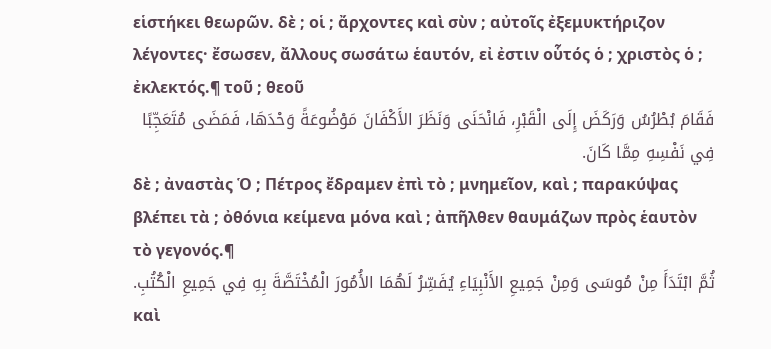εἱστήκει θεωρῶν. δὲ ; οἱ ; ἄρχοντες καὶ σὺν ; αὐτοῖς ἐξεμυκτήριζον λέγοντες· ἔσωσεν, ἄλλους σωσάτω ἑαυτόν, εἰ ἐστιν οὗτός ὁ ; χριστὸς ὁ ; ἐκλεκτός.¶ τοῦ ; θεοῦ
فَقَامَ بُطْرُسُ وَرَكَضَ إِلَى الْقَبْرِ، فَانْحَنَى وَنَظَرَ الأَكْفَانَ مَوْضُوعَةً وَحْدَهَا، فَمَضَى مُتَعَجِّبًا فِي نَفْسِهِ مِمَّا كَانَ.
δὲ ; ἀναστὰς Ὁ ; Πέτρος ἔδραμεν ἐπὶ τὸ ; μνημεῖον, καὶ ; παρακύψας βλέπει τὰ ; ὀθόνια κείμενα μόνα καὶ ; ἀπῆλθεν θαυμάζων πρὸς ἑαυτὸν τὸ γεγονός.¶
ثُمَّ ابْتَدَأَ مِنْ مُوسَى وَمِنْ جَمِيعِ الأَنْبِيَاءِ يُفَسِّرُ لَهُمَا الأُمُورَ الْمُخْتَصَّةَ بِهِ فِي جَمِيعِ الْكُتُبِ.
καὶ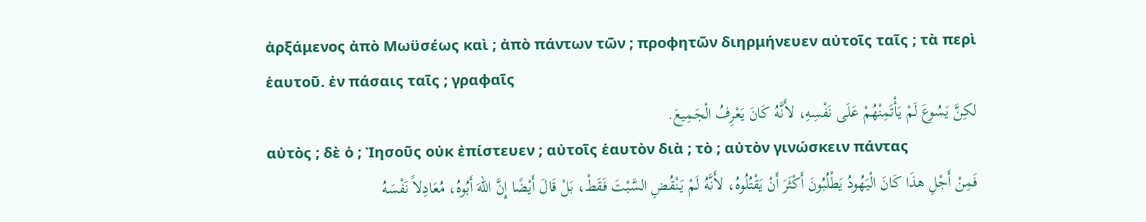ἀρξάμενος ἀπὸ Μωϋσέως καὶ ; ἀπὸ πάντων τῶν ; προφητῶν διηρμήνευεν αὐτοῖς ταῖς ; τὰ περὶ ἑαυτοῦ. ἐν πάσαις ταῖς ; γραφαῖς
لكِنَّ يَسُوعَ لَمْ يَأْتَمِنْهُمْ عَلَى نَفْسِهِ، لأَنَّهُ كَانَ يَعْرِفُ الْجَمِيعَ.
αὐτὸς ; δὲ ὁ ; Ἰησοῦς οὐκ ἐπίστευεν ; αὐτοῖς ἑαυτὸν διὰ ; τὸ ; αὐτὸν γινώσκειν πάντας
فَمِنْ أَجْلِ هذَا كَانَ الْيَهُودُ يَطْلُبُونَ أَكْثَرَ أَنْ يَقْتُلُوهُ، لأَنَّهُ لَمْ يَنْقُضِ السَّبْتَ فَقَطْ، بَلْ قَالَ أَيْضًا إِنَّ اللهَ أَبُوهُ، مُعَادِلاً نَفْسَهُ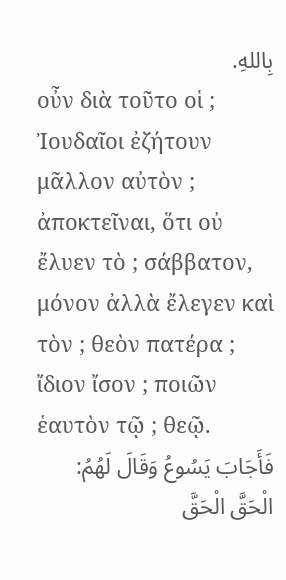بِاللهِ.
οὖν διὰ τοῦτο οἱ ; Ἰουδαῖοι ἐζήτουν μᾶλλον αὐτὸν ; ἀποκτεῖναι, ὅτι οὐ ἔλυεν τὸ ; σάββατον, μόνον ἀλλὰ ἔλεγεν καὶ τὸν ; θεὸν πατέρα ; ἴδιον ἴσον ; ποιῶν ἑαυτὸν τῷ ; θεῷ.
فَأَجَابَ يَسُوعُ وَقَالَ لَهُمُ: الْحَقَّ الْحَقَّ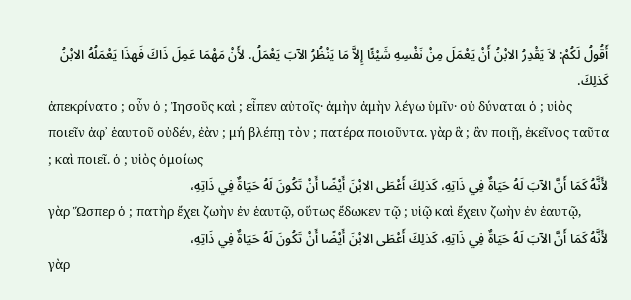أَقُولُ لَكُمْ: لاَ يَقْدِرُ الابْنُ أَنْ يَعْمَلَ مِنْ نَفْسِهِ شَيْئًا إِلاَّ مَا يَنْظُرُ الآبَ يَعْمَلُ. لأَنْ مَهْمَا عَمِلَ ذَاكَ فَهذَا يَعْمَلُهُ الابْنُ كَذلِكَ.
ἀπεκρίνατο ; οὖν ὁ ; Ἰησοῦς καὶ ; εἶπεν αὐτοῖς· ἀμὴν ἀμὴν λέγω ὑμῖν· οὐ δύναται ὁ ; υἱὸς ποιεῖν ἀφ᾽ ἑαυτοῦ οὐδέν, ἐὰν ; μή βλέπῃ τὸν ; πατέρα ποιοῦντα. γὰρ ἃ ; ἂν ποιῇ, ἐκεῖνος ταῦτα ; καὶ ποιεῖ. ὁ ; υἱὸς ὁμοίως
لأَنَّهُ كَمَا أَنَّ الآبَ لَهُ حَيَاةٌ فِي ذَاتِهِ، كَذلِكَ أَعْطَى الابْنَ أَيْضًا أَنْ تَكُونَ لَهُ حَيَاةٌ فِي ذَاتِهِ،
γὰρ Ὥσπερ ὁ ; πατὴρ ἔχει ζωὴν ἐν ἑαυτῷ, οὕτως ἔδωκεν τῷ ; υἱῷ καὶ ἔχειν ζωὴν ἐν ἑαυτῷ,
لأَنَّهُ كَمَا أَنَّ الآبَ لَهُ حَيَاةٌ فِي ذَاتِهِ، كَذلِكَ أَعْطَى الابْنَ أَيْضًا أَنْ تَكُونَ لَهُ حَيَاةٌ فِي ذَاتِهِ،
γὰρ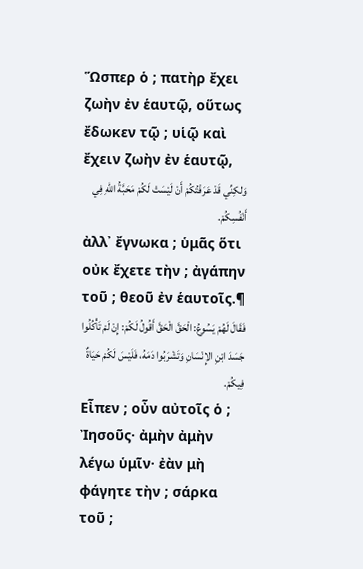Ὥσπερ ὁ ; πατὴρ ἔχει ζωὴν ἐν ἑαυτῷ, οὕτως ἔδωκεν τῷ ; υἱῷ καὶ ἔχειν ζωὴν ἐν ἑαυτῷ,
وَلكِنِّي قَدْ عَرَفْتُكُمْ أَنْ لَيْسَتْ لَكُمْ مَحَبَّةُ اللهِ فِي أَنْفُسِكُمْ.
ἀλλ᾽ ἔγνωκα ; ὑμᾶς ὅτι οὐκ ἔχετε τὴν ; ἀγάπην τοῦ ; θεοῦ ἐν ἑαυτοῖς.¶
فَقَالَ لَهُمْ يَسُوعُ: الْحَقَّ الْحَقَّ أَقُولُ لَكُمْ: إِنْ لَمْ تَأْكُلُوا جَسَدَ ابْنِ الإِنْسَانِ وَتَشْرَبُوا دَمَهُ، فَلَيْسَ لَكُمْ حَيَاةٌ فِيكُمْ.
Εἶπεν ; οὖν αὐτοῖς ὁ ; Ἰησοῦς· ἀμὴν ἀμὴν λέγω ὑμῖν· ἐὰν μὴ φάγητε τὴν ; σάρκα τοῦ ;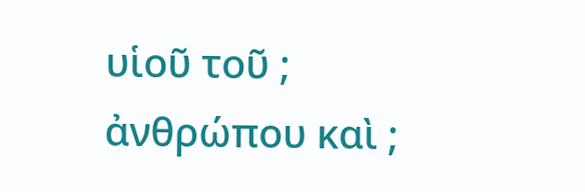υἱοῦ τοῦ ; ἀνθρώπου καὶ ;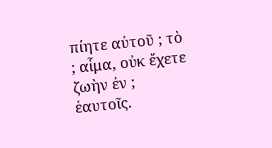πίητε αὐτοῦ ; τὸ ; αἷμα, οὐκ ἔχετε ζωὴν ἐν ; ἑαυτοῖς.